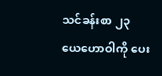သင်ခန်းစာ ၂၃
ယေဟောဝါကို ပေး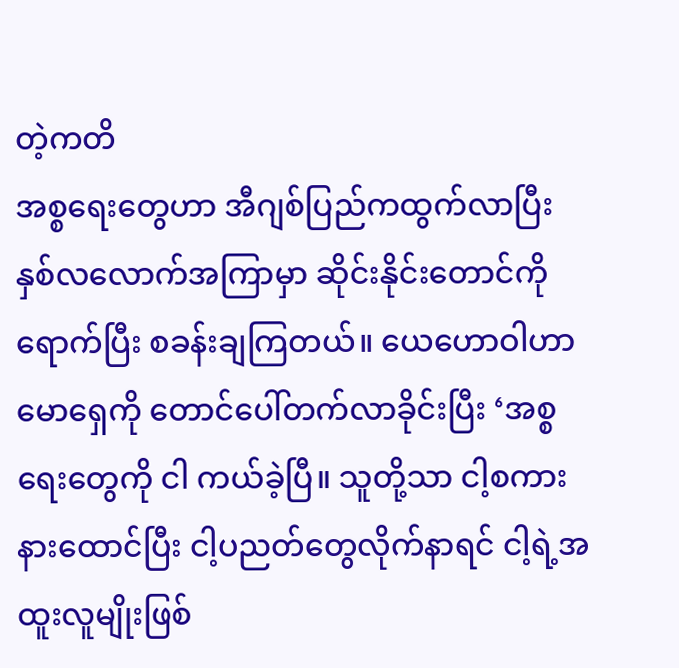တဲ့ကတိ
အစ္စရေးတွေဟာ အီဂျစ်ပြည်ကထွက်လာပြီး နှစ်လလောက်အကြာမှာ ဆိုင်းနိုင်းတောင်ကို ရောက်ပြီး စခန်းချကြတယ်။ ယေဟောဝါဟာ မောရှေကို တောင်ပေါ်တက်လာခိုင်းပြီး ‘အစ္စရေးတွေကို ငါ ကယ်ခဲ့ပြီ။ သူတို့သာ ငါ့စကားနားထောင်ပြီး ငါ့ပညတ်တွေလိုက်နာရင် ငါ့ရဲ့အထူးလူမျိုးဖြစ်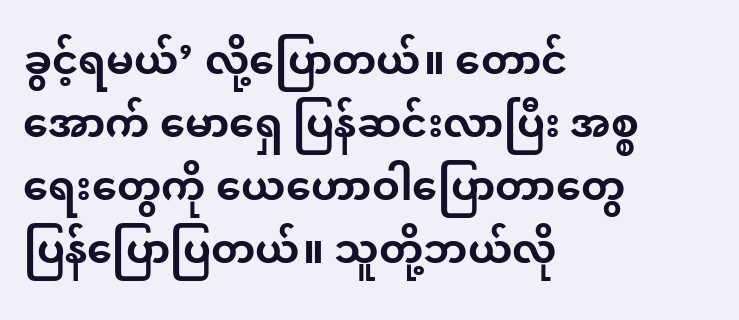ခွင့်ရမယ်’ လို့ပြောတယ်။ တောင်အောက် မောရှေ ပြန်ဆင်းလာပြီး အစ္စရေးတွေကို ယေဟောဝါပြောတာတွေ ပြန်ပြောပြတယ်။ သူတို့ဘယ်လို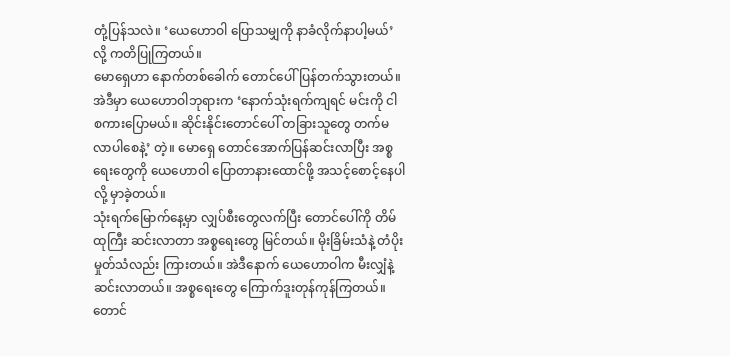တုံ့ပြန်သလဲ။ ‘ယေဟောဝါ ပြောသမျှကို နာခံလိုက်နာပါ့မယ်’ လို့ ကတိပြုကြတယ်။
မောရှေဟာ နောက်တစ်ခေါက် တောင်ပေါ်ပြန်တက်သွားတယ်။ အဲဒီမှာ ယေဟောဝါဘုရားက ‘နောက်သုံးရက်ကျရင် မင်းကို ငါ စကားပြောမယ်။ ဆိုင်းနိုင်းတောင်ပေါ် တခြားသူတွေ တက်မလာပါစေနဲ့’ တဲ့။ မောရှေ တောင်အောက်ပြန်ဆင်းလာပြီး အစ္စရေးတွေကို ယေဟောဝါ ပြောတာနားထောင်ဖို့ အသင့်စောင့်နေပါလို့ မှာခဲ့တယ်။
သုံးရက်မြောက်နေ့မှာ လျှပ်စီးတွေလက်ပြီး တောင်ပေါ်ကို တိမ်ထုကြီး ဆင်းလာတာ အစ္စရေးတွေ မြင်တယ်။ မိုးခြိမ်းသံနဲ့ တံပိုးမှုတ်သံလည်း ကြားတယ်။ အဲဒီနောက် ယေဟောဝါက မီးလျှံနဲ့ ဆင်းလာတယ်။ အစ္စရေးတွေ ကြောက်ဒူးတုန်ကုန်ကြတယ်။ တောင်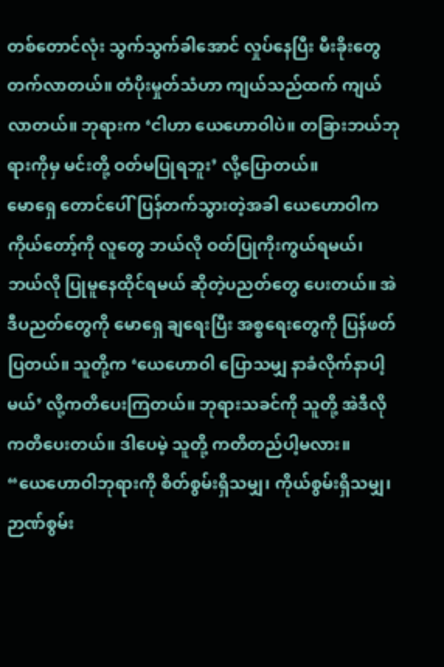တစ်တောင်လုံး သွက်သွက်ခါအောင် လှုပ်နေပြီး မီးခိုးတွေ တက်လာတယ်။ တံပိုးမှုတ်သံဟာ ကျယ်သည်ထက် ကျယ်လာတယ်။ ဘုရားက ‘ငါဟာ ယေဟောဝါပဲ။ တခြားဘယ်ဘုရားကိုမှ မင်းတို့ ဝတ်မပြုရဘူး’ လို့ပြောတယ်။
မောရှေ တောင်ပေါ်ပြန်တက်သွားတဲ့အခါ ယေဟောဝါက ကိုယ်တော့်ကို လူတွေ ဘယ်လို ဝတ်ပြုကိုးကွယ်ရမယ်၊ ဘယ်လို ပြုမူနေထိုင်ရမယ် ဆိုတဲ့ပညတ်တွေ ပေးတယ်။ အဲဒီပညတ်တွေကို မောရှေ ချရေးပြီး အစ္စရေးတွေကို ပြန်ဖတ်ပြတယ်။ သူတို့က ‘ယေဟောဝါ ပြောသမျှ နာခံလိုက်နာပါ့မယ်’ လို့ကတိပေးကြတယ်။ ဘုရားသခင်ကို သူတို့ အဲဒီလို ကတိပေးတယ်။ ဒါပေမဲ့ သူတို့ ကတိတည်ပါ့မလား။
“ယေဟောဝါဘုရားကို စိတ်စွမ်းရှိသမျှ၊ ကိုယ်စွမ်းရှိသမျှ၊ ဉာဏ်စွမ်း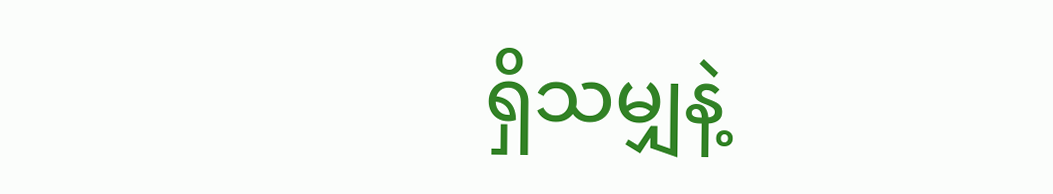ရှိသမျှနဲ့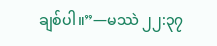ချစ်ပါ။”—မဿဲ ၂၂:၃၇